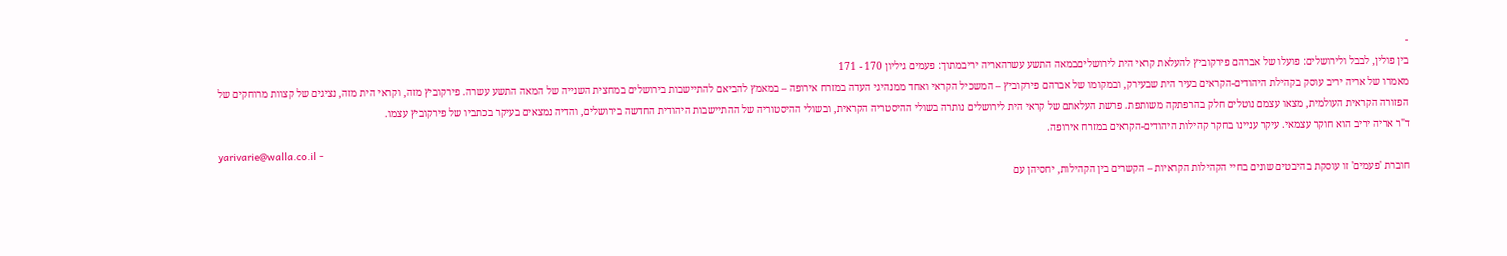-
בין פולין, לבבל ולירושלים: פועלו של אברהם פירקוביץ להעלאת קראי הית לירושליםבמאה התשע עשרהאריה יריבמתוך: פעמים גיליון 170 - 171
מאמרו של אריה יריב עוסק בקהילת היהודים-הקראים בעיר הית שבעירק, ובמקומו של אברהם פירקוביץ – המשכיל הקראי ואחד ממנהיגי העדה במזרח אירופה – במאמץ להביאם להתיישבות בירושלים במחצית השנייה של המאה התשע עשרה. פירקוביץ מזה, וקראי הית מזה, נציגים של קצוות מרוחקים של הפזורה הקראית העולמית, מצאו עצמם נוטלים חלק בהרפתקה משותפת. פרשת העלאתם של קראי הית לירושלים נותרה בשולי ההיסטריה הקראית, ובשולי ההיסטוריה של ההתיישבות היהודית החדשה בירושלים, והדיה נמצאים בעיקר בכתביו של פירקוביץ עצמו.
ד"ר אריה יריב הוא חוקר עצמאי. עיקר עניינו בחקר קהילות היהודים-הקראים במזרח אירופה.
yarivarie@walla.co.il -
חוברת 'פעמים' זו עוסקת בהיבטים שונים בחיי הקהילות הקראיות – הקשרים בין הקהילות, יחסיהן עם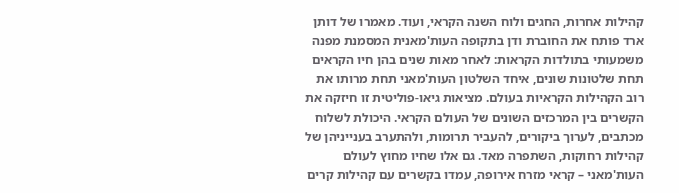קהילות אחרות, החגים ולוח השנה הקראי, ועוד. מאמרו של דותן ארד פותח את החוברת ודן בתקופה העות'מאנית המסמנת מפנה משמעותי בתולדות הקראות: לאחר מאות שנים בהן חיו הקראים תחת שלטונות שונים, איחד השלטון העות'מאני תחת מרותו את רוב הקהילות הקראיות בעולם. מציאות גיאו-פוליטית זו חיזקה את הקשרים בין המרכזים השונים של העולם הקראי. היכולת לשלוח מכתבים, לערוך ביקורים, להעביר תרומות, ולהתערב בענייניהן של קהילות רחוקות, השתפרה מאד. גם אלו שחיו מחוץ לעולם העות'מאני – קראי מזרח אירופה, עמדו בקשרים עם קהילות קרים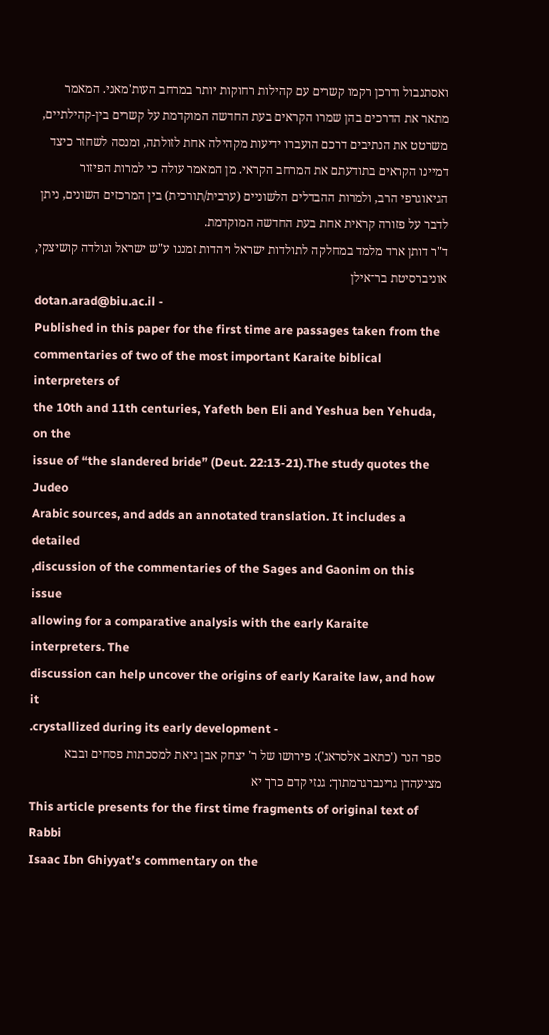ואסתנבול ודרכן רקמו קשרים עם קהילות רחוקות יותר במרחב העות'מאני. המאמר מתאר את הדרכים בהן שמרו הקראים בעת החדשה המוקדמת על קשרים בין-קהילתיים, משרטט את הנתיבים דרכם הועברו ידיעות מקהילה אחת לזולתה, ומנסה לשחזר כיצד דמיינו הקראים בתודעתם את המרחב הקראי. מן המאמר עולה כי למרות הפיזור הגיאוגרפי הרב, ולמרות ההבדלים הלשוניים (ערבית/תורכית) בין המרכזים השונים, ניתן לדבר על פזורה קראית אחת בעת החדשה המוקדמת.
ד"ר דותן ארד מלמד במחלקה לתולדות ישראל ויהדות זמננו ע"ש ישראל וגולדה קושיצקי, אוניברסיטת בר־אילן
dotan.arad@biu.ac.il -
Published in this paper for the first time are passages taken from the
commentaries of two of the most important Karaite biblical interpreters of
the 10th and 11th centuries, Yafeth ben Eli and Yeshua ben Yehuda, on the
issue of “the slandered bride” (Deut. 22:13-21).The study quotes the Judeo
Arabic sources, and adds an annotated translation. It includes a detailed
,discussion of the commentaries of the Sages and Gaonim on this issue
allowing for a comparative analysis with the early Karaite interpreters. The
discussion can help uncover the origins of early Karaite law, and how it
.crystallized during its early development -
ספר הנר ('כתאב אלסראג'): פירושו של ר' יצחק אבן גיאת למסכתות פסחים ובבא מציעהדן גרינברגרמתוך: גנזי קדם כרך יא
This article presents for the first time fragments of original text of Rabbi
Isaac Ibn Ghiyyatʼs commentary on the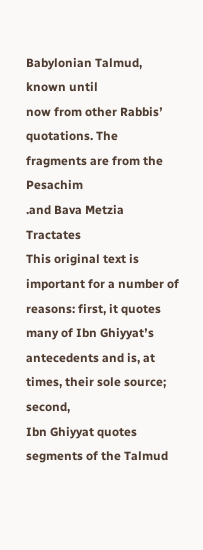Babylonian Talmud, known until
now from other Rabbisʼ quotations. The fragments are from the Pesachim
.and Bava Metzia Tractates
This original text is important for a number of reasons: first, it quotes
many of Ibn Ghiyyatʼs antecedents and is, at times, their sole source; second,
Ibn Ghiyyat quotes segments of the Talmud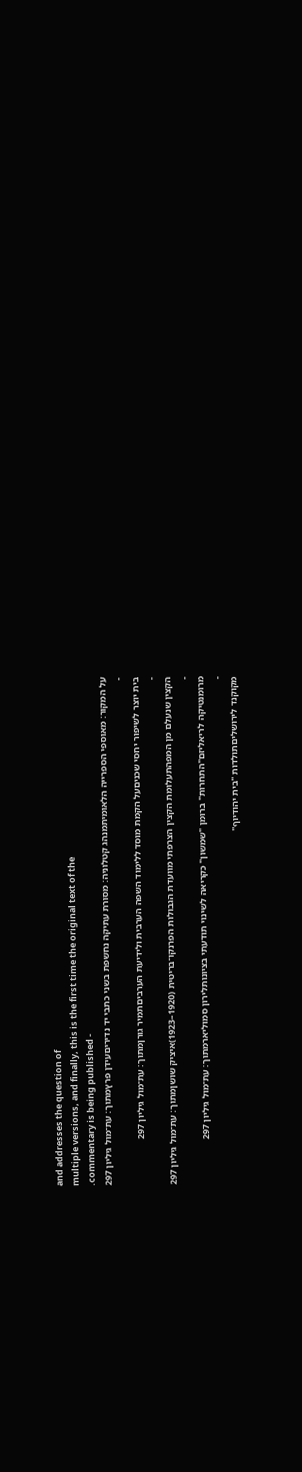and addresses the question of
multiple versions, and finally, this is the first time the original text of the
.commentary is being published -
על המקור: מאוספי הספרייה הלאומיתמנהג קטלוניה: מסורת עתיקה נחשפת בשני כתבי יד נדיריםעידן פרץמתוך: עת־מול גיליון 297
-
בית יוצר לשיפור יחסי שכניםעל הקמת מוסד ללימוד השפה הערבית ולידיעת הערביםתמיר גורןמתוך: עת־מול גיליון 297
-
הקצין שנעלם מן המפהתעלומת הקצין הצרפתי מוועדת הגבולות הפרנקו־בריטית (1920–1923)איציק שושןמתוך: עת־מול גיליון 297
-
מרומנטיקה לריאליזם"התחרות" ברומן "שמשון" כקריאה לשינוי תודעתי בציונותלירון סמוליארמתוך: עת־מול גיליון 297
-
מקוקנד לירושליםתולדות "בית יהודיוף"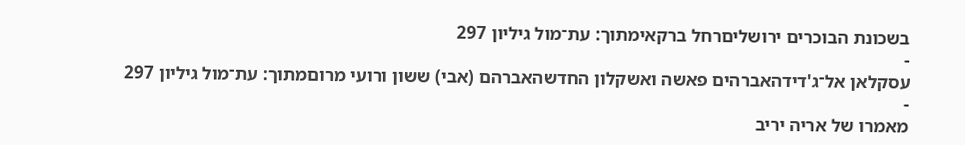בשכונת הבוכרים ירושליםרחל ברקאימתוך: עת־מול גיליון 297
-
עסקלאן אל־ג'דידהאברהים פאשה ואשקלון החדשהאברהם (אבי) ששון ורועי מרוםמתוך: עת־מול גיליון 297
-
מאמרו של אריה יריב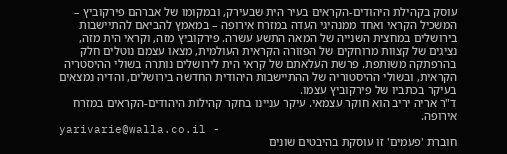עוסק בקהילת היהודים-הקראים בעיר הית שבעירק, ובמקומו של אברהם פירקוביץ – המשכיל הקראי ואחד ממנהיגי העדה במזרח אירופה – במאמץ להביאם להתיישבות בירושלים במחצית השנייה של המאה התשע עשרה. פירקוביץ מזה, וקראי הית מזה, נציגים של קצוות מרוחקים של הפזורה הקראית העולמית, מצאו עצמם נוטלים חלק בהרפתקה משותפת. פרשת העלאתם של קראי הית לירושלים נותרה בשולי ההיסטריה הקראית, ובשולי ההיסטוריה של ההתיישבות היהודית החדשה בירושלים, והדיה נמצאים בעיקר בכתביו של פירקוביץ עצמו.
ד"ר אריה יריב הוא חוקר עצמאי. עיקר עניינו בחקר קהילות היהודים-הקראים במזרח אירופה.
yarivarie@walla.co.il -
חוברת 'פעמים' זו עוסקת בהיבטים שונים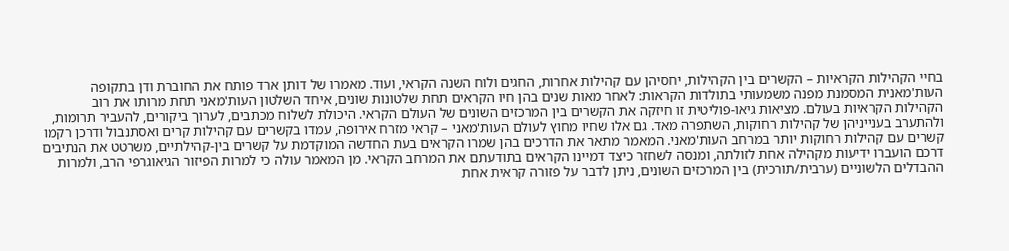בחיי הקהילות הקראיות – הקשרים בין הקהילות, יחסיהן עם קהילות אחרות, החגים ולוח השנה הקראי, ועוד. מאמרו של דותן ארד פותח את החוברת ודן בתקופה העות'מאנית המסמנת מפנה משמעותי בתולדות הקראות: לאחר מאות שנים בהן חיו הקראים תחת שלטונות שונים, איחד השלטון העות'מאני תחת מרותו את רוב הקהילות הקראיות בעולם. מציאות גיאו-פוליטית זו חיזקה את הקשרים בין המרכזים השונים של העולם הקראי. היכולת לשלוח מכתבים, לערוך ביקורים, להעביר תרומות, ולהתערב בענייניהן של קהילות רחוקות, השתפרה מאד. גם אלו שחיו מחוץ לעולם העות'מאני – קראי מזרח אירופה, עמדו בקשרים עם קהילות קרים ואסתנבול ודרכן רקמו קשרים עם קהילות רחוקות יותר במרחב העות'מאני. המאמר מתאר את הדרכים בהן שמרו הקראים בעת החדשה המוקדמת על קשרים בין-קהילתיים, משרטט את הנתיבים דרכם הועברו ידיעות מקהילה אחת לזולתה, ומנסה לשחזר כיצד דמיינו הקראים בתודעתם את המרחב הקראי. מן המאמר עולה כי למרות הפיזור הגיאוגרפי הרב, ולמרות ההבדלים הלשוניים (ערבית/תורכית) בין המרכזים השונים, ניתן לדבר על פזורה קראית אחת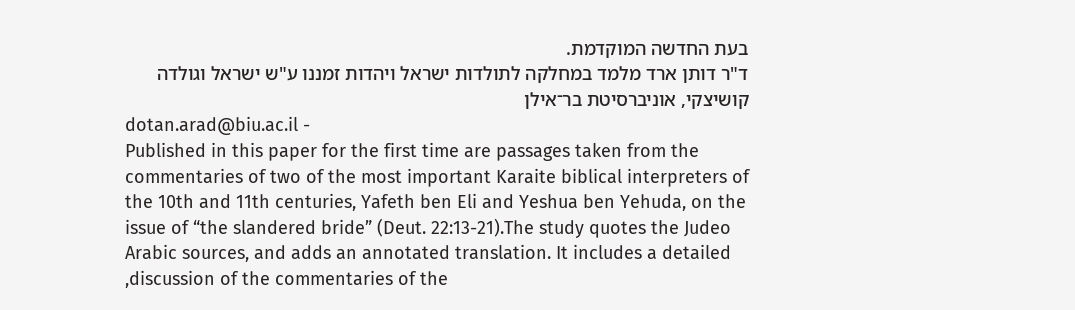בעת החדשה המוקדמת.
ד"ר דותן ארד מלמד במחלקה לתולדות ישראל ויהדות זמננו ע"ש ישראל וגולדה קושיצקי, אוניברסיטת בר־אילן
dotan.arad@biu.ac.il -
Published in this paper for the first time are passages taken from the
commentaries of two of the most important Karaite biblical interpreters of
the 10th and 11th centuries, Yafeth ben Eli and Yeshua ben Yehuda, on the
issue of “the slandered bride” (Deut. 22:13-21).The study quotes the Judeo
Arabic sources, and adds an annotated translation. It includes a detailed
,discussion of the commentaries of the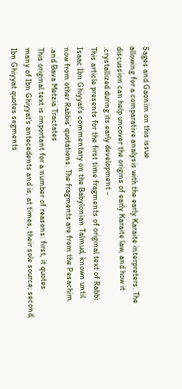Sages and Gaonim on this issue
allowing for a comparative analysis with the early Karaite interpreters. The
discussion can help uncover the origins of early Karaite law, and how it
.crystallized during its early development -
This article presents for the first time fragments of original text of Rabbi
Isaac Ibn Ghiyyatʼs commentary on the Babylonian Talmud, known until
now from other Rabbisʼ quotations. The fragments are from the Pesachim
.and Bava Metzia Tractates
This original text is important for a number of reasons: first, it quotes
many of Ibn Ghiyyatʼs antecedents and is, at times, their sole source; second,
Ibn Ghiyyat quotes segments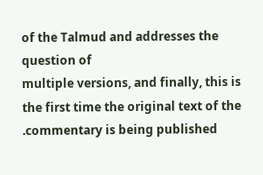of the Talmud and addresses the question of
multiple versions, and finally, this is the first time the original text of the
.commentary is being published